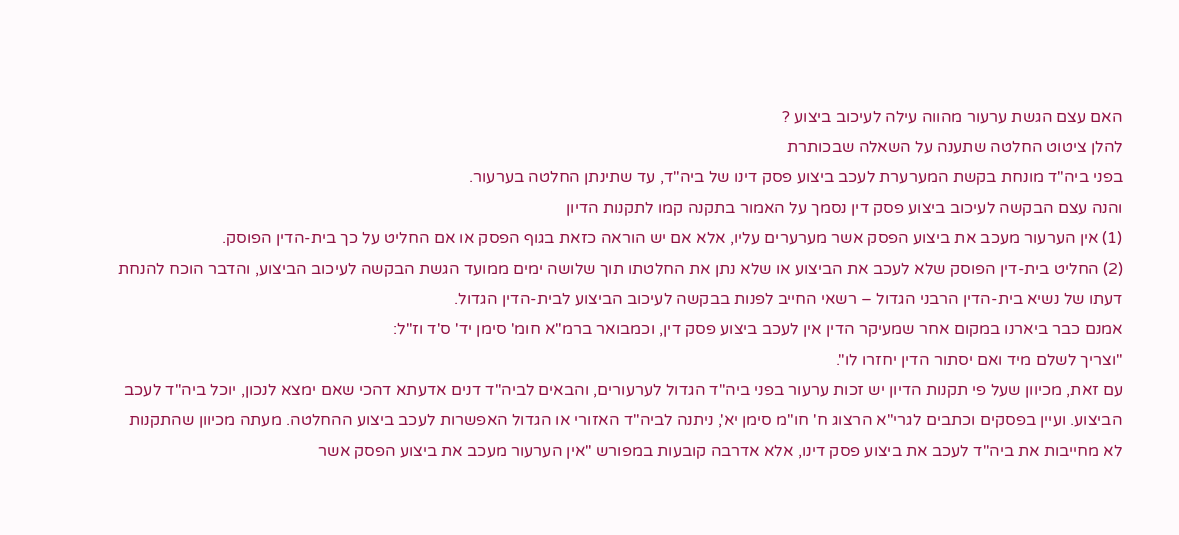האם עצם הגשת ערעור מהווה עילה לעיכוב ביצוע ?
להלן ציטוט החלטה שתענה על השאלה שבכותרת
בפני ביה"ד מונחת בקשת המערערת לעכב ביצוע פסק דינו של ביה"ד, עד שתינתן החלטה בערעור.
והנה עצם הבקשה לעיכוב ביצוע פסק דין נסמך על האמור בתקנה קמו לתקנות הדיון
(1) אין הערעור מעכב את ביצוע הפסק אשר מערערים עליו, אלא אם יש הוראה כזאת בגוף הפסק או אם החליט על כך בית-הדין הפוסק.
(2) החליט בית-דין הפוסק שלא לעכב את הביצוע או שלא נתן את החלטתו תוך שלושה ימים ממועד הגשת הבקשה לעיכוב הביצוע, והדבר הוכח להנחת דעתו של נשיא בית-הדין הרבני הגדול – רשאי החייב לפנות בבקשה לעיכוב הביצוע לבית-הדין הגדול.
אמנם כבר ביארנו במקום אחר שמעיקר הדין אין לעכב ביצוע פסק דין, וכמבואר ברמ"א חומ' סימן יד' ס'ד וז"ל:
"וצריך לשלם מיד ואם יסתור הדין יחזרו לו".
עם זאת, מכיוון שעל פי תקנות הדיון יש זכות ערעור בפני ביה"ד הגדול לערעורים, והבאים לביה"ד דנים אדעתא דהכי שאם ימצא לנכון, יוכל ביה"ד לעכב הביצוע. ועיין בפסקים וכתבים לגרי"א הרצוג ח' חו"מ סימן יא', ניתנה לביה"ד האזורי או הגדול האפשרות לעכב ביצוע ההחלטה. מעתה מכיוון שהתקנות לא מחייבות את ביה"ד לעכב את ביצוע פסק דינו, אלא אדרבה קובעות במפורש "אין הערעור מעכב את ביצוע הפסק אשר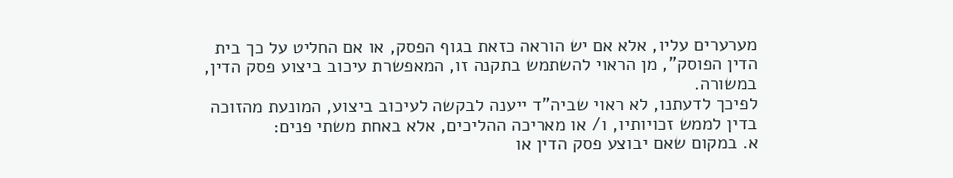מערערים עליו, אלא אם יש הוראה כזאת בגוף הפסק, או אם החליט על כך בית הדין הפוסק", מן הראוי להשתמש בתקנה זו, המאפשרת עיכוב ביצוע פסק הדין, במשורה.
לפיכך לדעתנו, לא ראוי שביה"ד ייענה לבקשה לעיכוב ביצוע, המונעת מהזוכה בדין לממש זכויותיו, ו/ או מאריכה ההליכים, אלא באחת משתי פנים:
א. במקום שאם יבוצע פסק הדין או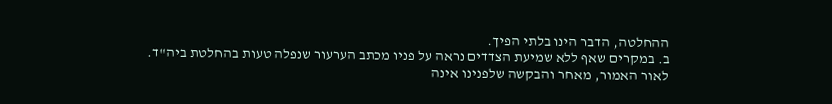ההחלטה, הדבר הינו בלתי הפיך.
ב. במקרים שאף ללא שמיעת הצדדים נראה על פניו מכתב הערעור שנפלה טעות בהחלטת ביה"ד.
לאור האמור, מאחר והבקשה שלפנינו אינה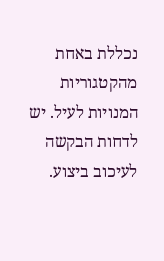נכללת באחת מהקטגוריות המנויות לעיל. יש לדחות הבקשה לעיכוב ביצוע.